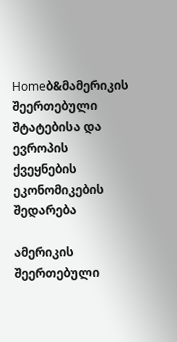Homeბ&მამერიკის შეერთებული შტატებისა და ევროპის ქვეყნების ეკონომიკების შედარება

ამერიკის შეერთებული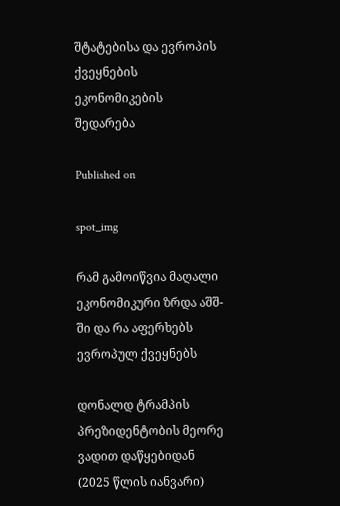შტატებისა და ევროპის ქვეყნების ეკონომიკების შედარება

Published on

spot_img

რამ გამოიწვია მაღალი ეკონომიკური ზრდა აშშ-ში და რა აფერხებს ევროპულ ქვეყნებს

დონალდ ტრამპის პრეზიდენტობის მეორე ვადით დაწყებიდან (2025 წლის იანვარი)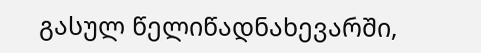გასულ წელიწადნახევარში,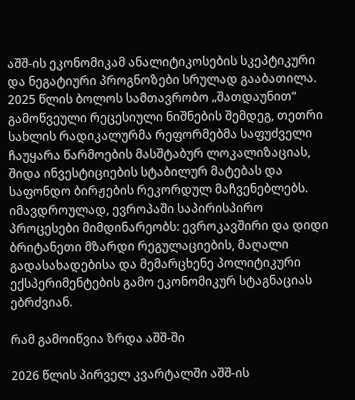აშშ-ის ეკონომიკამ ანალიტიკოსების სკეპტიკური და ნეგატიური პროგნოზები სრულად გააბათილა. 2025 წლის ბოლოს სამთავრობო „შათდაუნით“ გამოწვეული რეცესიული ნიშნების შემდეგ, თეთრი სახლის რადიკალურმა რეფორმებმა საფუძველი ჩაუყარა წარმოების მასშტაბურ ლოკალიზაციას, შიდა ინვესტიციების სტაბილურ მატებას და საფონდო ბირჟების რეკორდულ მაჩვენებლებს. იმავდროულად, ევროპაში საპირისპირო პროცესები მიმდინარეობს: ევროკავშირი და დიდი ბრიტანეთი მზარდი რეგულაციების, მაღალი გადასახადებისა და მემარცხენე პოლიტიკური ექსპერიმენტების გამო ეკონომიკურ სტაგნაციას ებრძვიან.

რამ გამოიწვია ზრდა აშშ-ში

2026 წლის პირველ კვარტალში აშშ-ის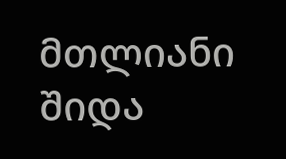მთლიანი შიდა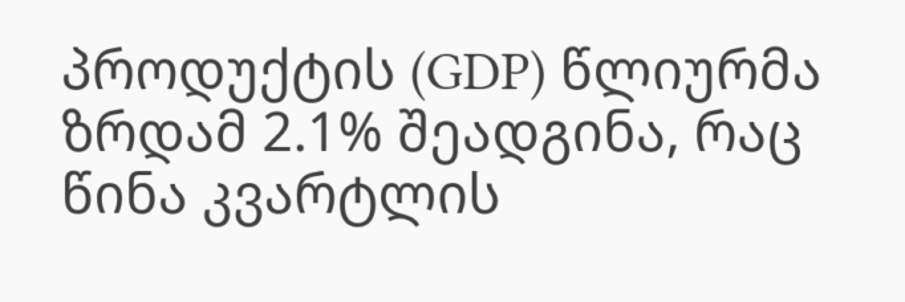პროდუქტის (GDP) წლიურმა ზრდამ 2.1% შეადგინა, რაც წინა კვარტლის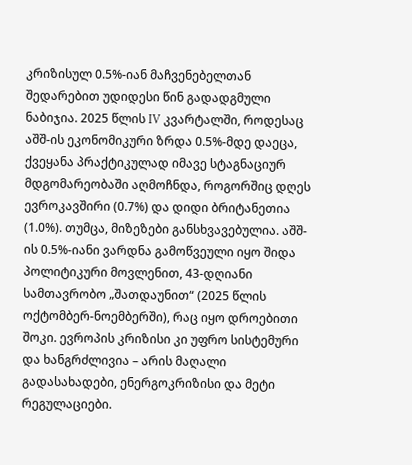კრიზისულ 0.5%-იან მაჩვენებელთან შედარებით უდიდესი წინ გადადგმული ნაბიჯია. 2025 წლის IV კვარტალში, როდესაც აშშ-ის ეკონომიკური ზრდა 0.5%-მდე დაეცა, ქვეყანა პრაქტიკულად იმავე სტაგნაციურ მდგომარეობაში აღმოჩნდა, როგორშიც დღეს ევროკავშირი (0.7%) და დიდი ბრიტანეთია (1.0%). თუმცა, მიზეზები განსხვავებულია. აშშ-ის 0.5%-იანი ვარდნა გამოწვეული იყო შიდა პოლიტიკური მოვლენით, 43-დღიანი სამთავრობო „შათდაუნით“ (2025 წლის ოქტომბერ-ნოემბერში), რაც იყო დროებითი შოკი. ევროპის კრიზისი კი უფრო სისტემური და ხანგრძლივია – არის მაღალი გადასახადები, ენერგოკრიზისი და მეტი რეგულაციები.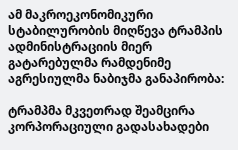ამ მაკროეკონომიკური სტაბილურობის მიღწევა ტრამპის ადმინისტრაციის მიერ გატარებულმა რამდენიმე აგრესიულმა ნაბიჯმა განაპირობა:

ტრამპმა მკვეთრად შეამცირა კორპორაციული გადასახადები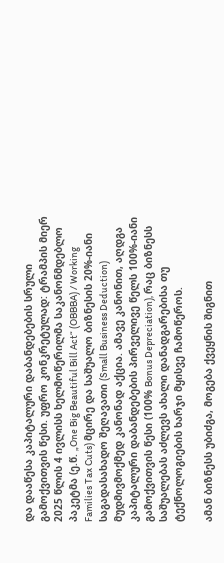და დააწესა კაპიტალური დაბანდებების სრული გამოქვითვის წესი. უფრო კონკრეტულად: ტრამპის მიერ 2025 წლის 4 ივლისს ხელმოწერილმა საკანონმდებლო პაკეტმა (ე.წ. „One Big Beautiful Bill Act“ (OBBBA) / Working Families Tax Cuts) მცირე და საშუალო ბიზნესის 20%-იანი საგადასახადო შეღავათი (Small Business Deduction) მუდმივმოქმედ კანონად აქცია. ამავე კანონით, აღდგა კაპიტალური დაბანდებების პირველივე წელს 100%-იანი გამოქვითვის წესი (100% Bonus Depreciation), რაც ბიზნესს საშუალებას აძლევს ახალი დანადგარებისა თუ ტექნოლოგიების ხარჯი მყისვე ჩამოწეროს.

ამან ბიზნესს უბიძგა, მოგება ქვეყნის შიგნით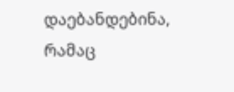დაებანდებინა, რამაც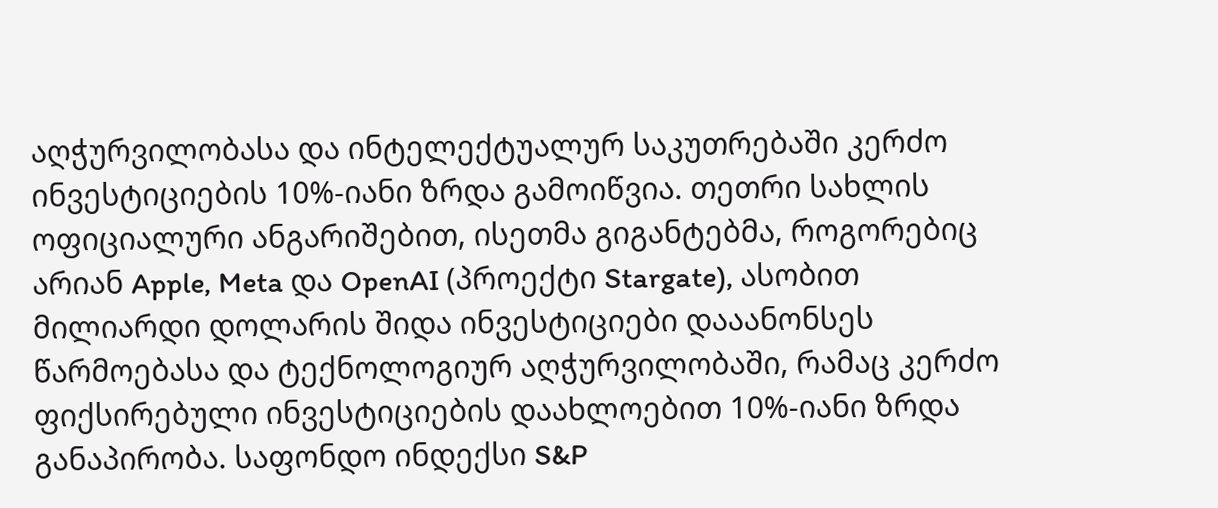აღჭურვილობასა და ინტელექტუალურ საკუთრებაში კერძო ინვესტიციების 10%-იანი ზრდა გამოიწვია. თეთრი სახლის ოფიციალური ანგარიშებით, ისეთმა გიგანტებმა, როგორებიც არიან Apple, Meta და OpenAI (პროექტი Stargate), ასობით მილიარდი დოლარის შიდა ინვესტიციები დააანონსეს წარმოებასა და ტექნოლოგიურ აღჭურვილობაში, რამაც კერძო ფიქსირებული ინვესტიციების დაახლოებით 10%-იანი ზრდა განაპირობა. საფონდო ინდექსი S&P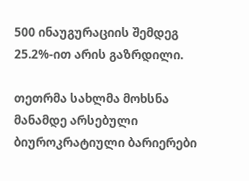500 ინაუგურაციის შემდეგ 25.2%-ით არის გაზრდილი.

თეთრმა სახლმა მოხსნა მანამდე არსებული ბიუროკრატიული ბარიერები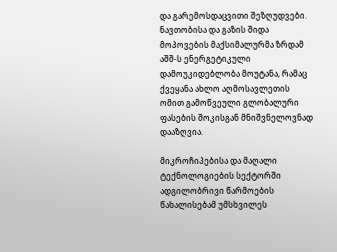და გარემოსდაცვითი შეზღუდვები. ნავთობისა და გაზის შიდა მოპოვების მაქსიმალურმა ზრდამ აშშ-ს ენერგეტიკული დამოუკიდებლობა მოუტანა, რამაც ქვეყანა ახლო აღმოსავლეთის ომით გამოწვეული გლობალური ფასების შოკისგან მნიშვნელოვნად დააზღვია.

მიკროჩიპებისა და მაღალი ტექნოლოგიების სექტორში ადგილობრივი წარმოების წახალისებამ უმსხვილეს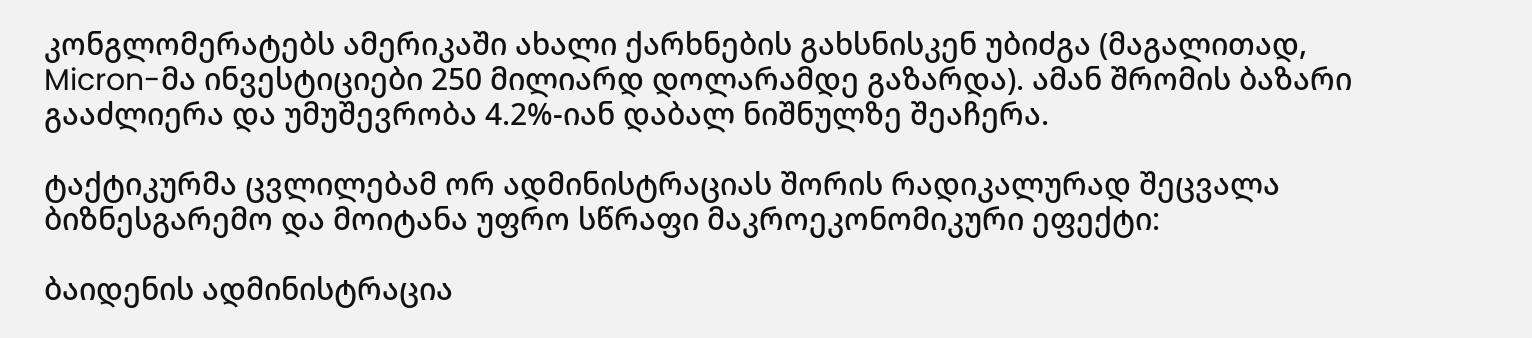კონგლომერატებს ამერიკაში ახალი ქარხნების გახსნისკენ უბიძგა (მაგალითად, Micron-მა ინვესტიციები 250 მილიარდ დოლარამდე გაზარდა). ამან შრომის ბაზარი გააძლიერა და უმუშევრობა 4.2%-იან დაბალ ნიშნულზე შეაჩერა.

ტაქტიკურმა ცვლილებამ ორ ადმინისტრაციას შორის რადიკალურად შეცვალა ბიზნესგარემო და მოიტანა უფრო სწრაფი მაკროეკონომიკური ეფექტი:

ბაიდენის ადმინისტრაცია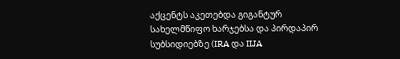აქცენტს აკეთებდა გიგანტურ სახელმწიფო ხარჯებსა და პირდაპირ სუბსიდიებზე (IRA და IIJA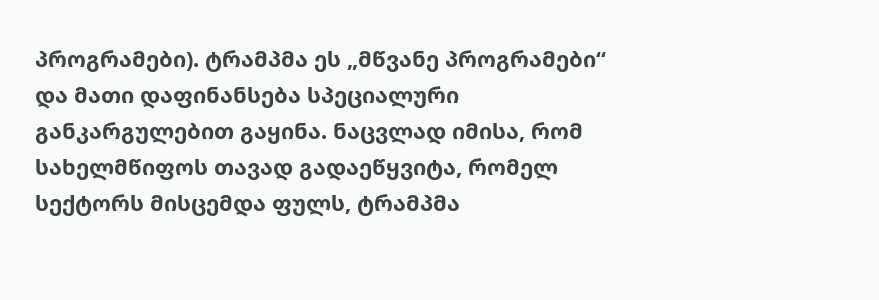პროგრამები). ტრამპმა ეს „მწვანე პროგრამები“ და მათი დაფინანსება სპეციალური განკარგულებით გაყინა. ნაცვლად იმისა, რომ სახელმწიფოს თავად გადაეწყვიტა, რომელ სექტორს მისცემდა ფულს, ტრამპმა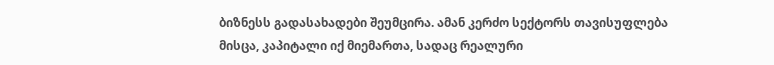ბიზნესს გადასახადები შეუმცირა. ამან კერძო სექტორს თავისუფლება მისცა, კაპიტალი იქ მიემართა, სადაც რეალური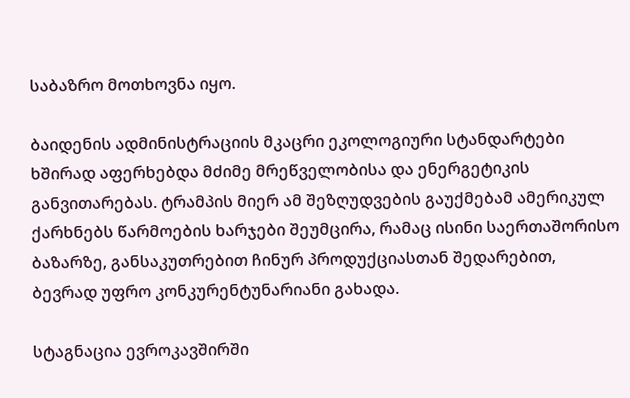საბაზრო მოთხოვნა იყო.

ბაიდენის ადმინისტრაციის მკაცრი ეკოლოგიური სტანდარტები ხშირად აფერხებდა მძიმე მრეწველობისა და ენერგეტიკის განვითარებას. ტრამპის მიერ ამ შეზღუდვების გაუქმებამ ამერიკულ ქარხნებს წარმოების ხარჯები შეუმცირა, რამაც ისინი საერთაშორისო ბაზარზე, განსაკუთრებით ჩინურ პროდუქციასთან შედარებით, ბევრად უფრო კონკურენტუნარიანი გახადა.

სტაგნაცია ევროკავშირში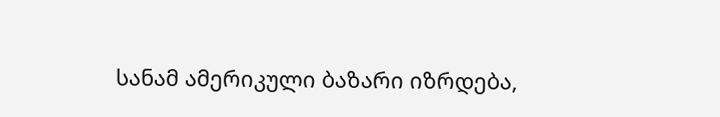სანამ ამერიკული ბაზარი იზრდება,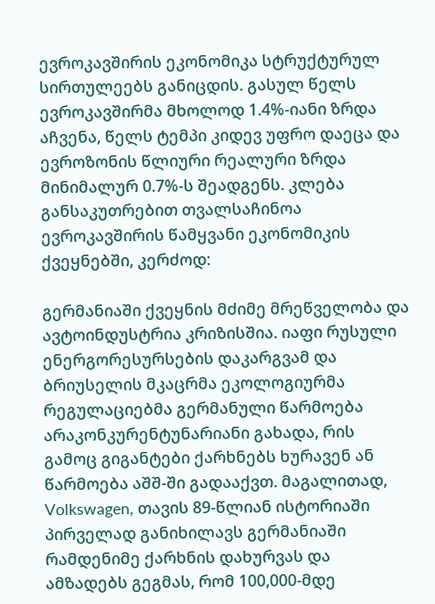ევროკავშირის ეკონომიკა სტრუქტურულ სირთულეებს განიცდის. გასულ წელს ევროკავშირმა მხოლოდ 1.4%-იანი ზრდა აჩვენა, წელს ტემპი კიდევ უფრო დაეცა და ევროზონის წლიური რეალური ზრდა მინიმალურ 0.7%-ს შეადგენს. კლება განსაკუთრებით თვალსაჩინოა ევროკავშირის წამყვანი ეკონომიკის ქვეყნებში, კერძოდ:

გერმანიაში ქვეყნის მძიმე მრეწველობა და ავტოინდუსტრია კრიზისშია. იაფი რუსული ენერგორესურსების დაკარგვამ და ბრიუსელის მკაცრმა ეკოლოგიურმა რეგულაციებმა გერმანული წარმოება არაკონკურენტუნარიანი გახადა, რის გამოც გიგანტები ქარხნებს ხურავენ ან წარმოება აშშ-ში გადააქვთ. მაგალითად, Volkswagen, თავის 89-წლიან ისტორიაში პირველად განიხილავს გერმანიაში რამდენიმე ქარხნის დახურვას და ამზადებს გეგმას, რომ 100,000-მდე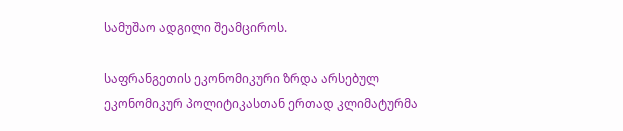სამუშაო ადგილი შეამციროს.

საფრანგეთის ეკონომიკური ზრდა არსებულ ეკონომიკურ პოლიტიკასთან ერთად კლიმატურმა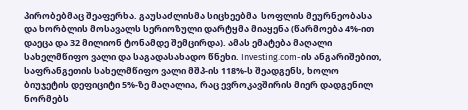პირობებმაც შეაფერხა. გაუსაძლისმა სიცხეებმა  სოფლის მეურნეობასა და ხორბლის მოსავალს სერიოზული დარტყმა მიაყენა (წარმოება 4%-ით დაეცა და 32 მილიონ ტონამდე შემცირდა). ამას ემატება მაღალი სახელმწიფო ვალი და საგადასახადო წნეხი. Investing.com-ის ანგარიშებით, საფრანგეთის სახელმწიფო ვალი მშპ-ის 118%-ს შეადგენს, ხოლო ბიუჯეტის დეფიციტი 5%-ზე მაღალია, რაც ევროკავშირის მიერ დადგენილ ნორმებს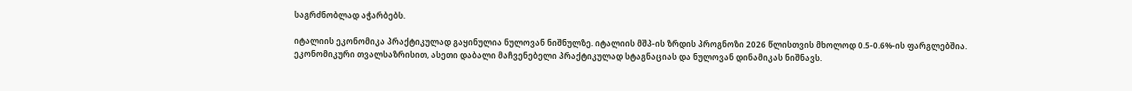საგრძნობლად აჭარბებს.

იტალიის ეკონომიკა პრაქტიკულად გაყინულია ნულოვან ნიშნულზე. იტალიის მშპ-ის ზრდის პროგნოზი 2026 წლისთვის მხოლოდ 0.5-0.6%-ის ფარგლებშია. ეკონომიკური თვალსაზრისით, ასეთი დაბალი მაჩვენებელი პრაქტიკულად სტაგნაციას და ნულოვან დინამიკას ნიშნავს.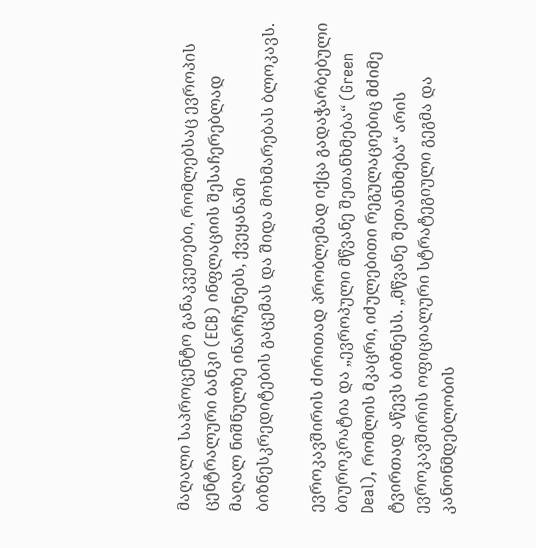მაღალი საპროცენტო განაკვეთები, რომლებსაც ევროპის ცენტრალური ბანკი (ECB) ინფლაციის შესაჩერებლად მაღალ ნიშნულზე ინარჩუნებს, ქვეყანაში ბიზნესკრედიტების გაცემას და შიდა მოხმარებას ბლოკავს.

ევროკავშირის ძირითად პრობლემად იქცა გადაჭარბებული ბიუროკრატია და „ევროპული მწვანე შეთანხმება“ (Green Deal), რომლის მკაცრი, იძულებითი რეგულაციებიც მძიმე ტვირთად აწევს ბიზნესს. „მწვანე შეთანხმება“ არის ევროკავშირის ოფიციალური სტრატეგიული გეგმა და კანონმდებლობის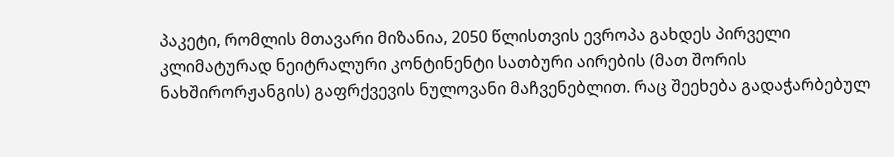პაკეტი, რომლის მთავარი მიზანია, 2050 წლისთვის ევროპა გახდეს პირველი კლიმატურად ნეიტრალური კონტინენტი სათბური აირების (მათ შორის ნახშირორჟანგის) გაფრქვევის ნულოვანი მაჩვენებლით. რაც შეეხება გადაჭარბებულ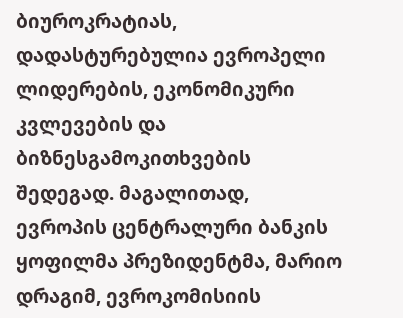ბიუროკრატიას, დადასტურებულია ევროპელი ლიდერების, ეკონომიკური კვლევების და ბიზნესგამოკითხვების შედეგად. მაგალითად, ევროპის ცენტრალური ბანკის ყოფილმა პრეზიდენტმა, მარიო დრაგიმ, ევროკომისიის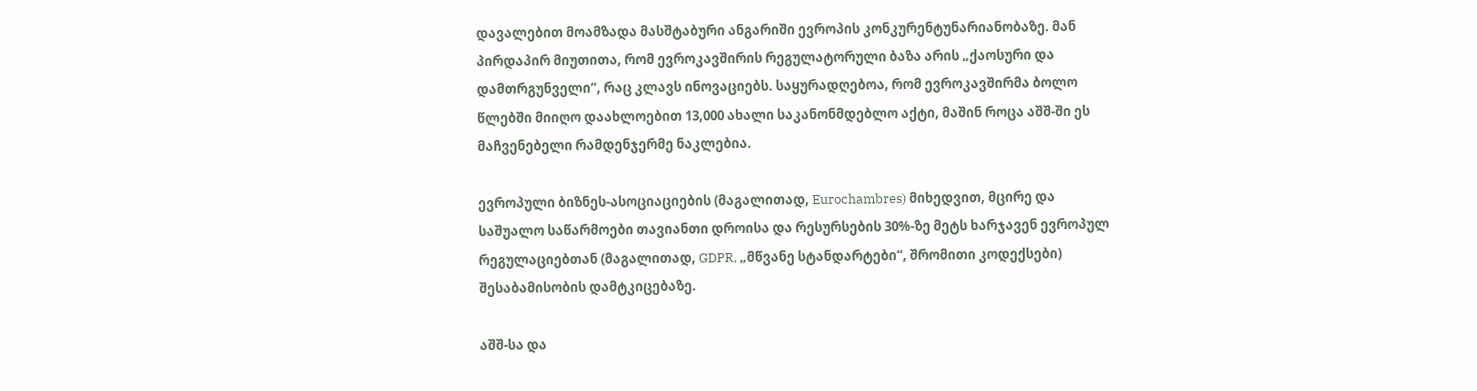დავალებით მოამზადა მასშტაბური ანგარიში ევროპის კონკურენტუნარიანობაზე. მან პირდაპირ მიუთითა, რომ ევროკავშირის რეგულატორული ბაზა არის „ქაოსური და დამთრგუნველი“, რაც კლავს ინოვაციებს. საყურადღებოა, რომ ევროკავშირმა ბოლო წლებში მიიღო დაახლოებით 13,000 ახალი საკანონმდებლო აქტი, მაშინ როცა აშშ-ში ეს მაჩვენებელი რამდენჯერმე ნაკლებია.

ევროპული ბიზნეს-ასოციაციების (მაგალითად, Eurochambres) მიხედვით, მცირე და საშუალო საწარმოები თავიანთი დროისა და რესურსების 30%-ზე მეტს ხარჯავენ ევროპულ რეგულაციებთან (მაგალითად, GDPR, „მწვანე სტანდარტები“, შრომითი კოდექსები) შესაბამისობის დამტკიცებაზე.

აშშ-სა და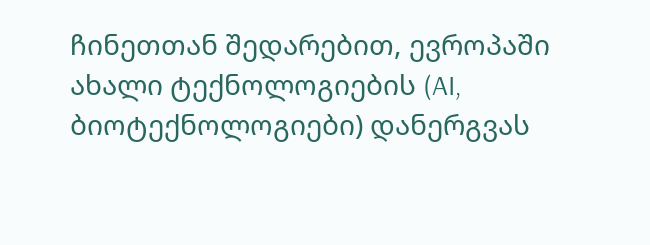ჩინეთთან შედარებით, ევროპაში ახალი ტექნოლოგიების (AI, ბიოტექნოლოგიები) დანერგვას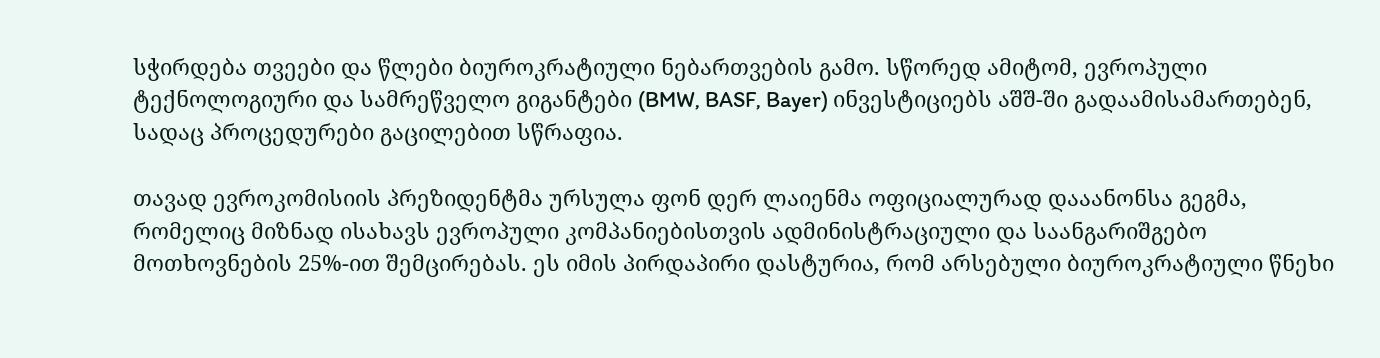სჭირდება თვეები და წლები ბიუროკრატიული ნებართვების გამო. სწორედ ამიტომ, ევროპული ტექნოლოგიური და სამრეწველო გიგანტები (BMW, BASF, Bayer) ინვესტიციებს აშშ-ში გადაამისამართებენ, სადაც პროცედურები გაცილებით სწრაფია.

თავად ევროკომისიის პრეზიდენტმა ურსულა ფონ დერ ლაიენმა ოფიციალურად დააანონსა გეგმა, რომელიც მიზნად ისახავს ევროპული კომპანიებისთვის ადმინისტრაციული და საანგარიშგებო მოთხოვნების 25%-ით შემცირებას. ეს იმის პირდაპირი დასტურია, რომ არსებული ბიუროკრატიული წნეხი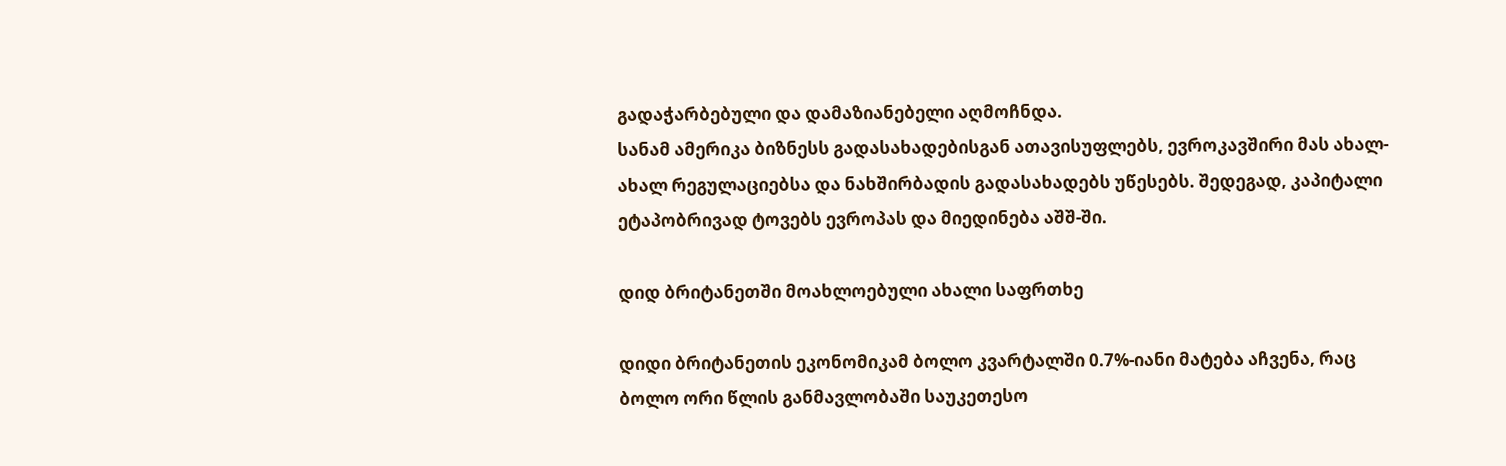გადაჭარბებული და დამაზიანებელი აღმოჩნდა.
სანამ ამერიკა ბიზნესს გადასახადებისგან ათავისუფლებს, ევროკავშირი მას ახალ-ახალ რეგულაციებსა და ნახშირბადის გადასახადებს უწესებს. შედეგად, კაპიტალი ეტაპობრივად ტოვებს ევროპას და მიედინება აშშ-ში.

დიდ ბრიტანეთში მოახლოებული ახალი საფრთხე

დიდი ბრიტანეთის ეკონომიკამ ბოლო კვარტალში 0.7%-იანი მატება აჩვენა, რაც ბოლო ორი წლის განმავლობაში საუკეთესო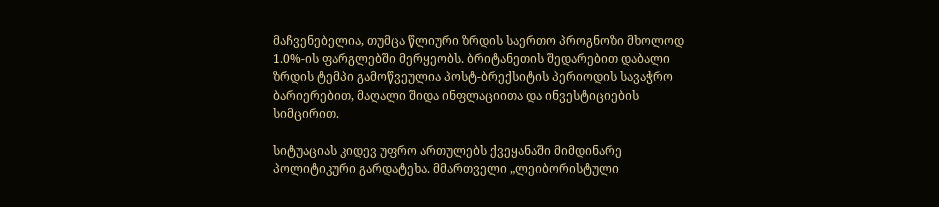მაჩვენებელია, თუმცა წლიური ზრდის საერთო პროგნოზი მხოლოდ 1.0%-ის ფარგლებში მერყეობს. ბრიტანეთის შედარებით დაბალი ზრდის ტემპი გამოწვეულია პოსტ-ბრექსიტის პერიოდის სავაჭრო ბარიერებით, მაღალი შიდა ინფლაციითა და ინვესტიციების სიმცირით.

სიტუაციას კიდევ უფრო ართულებს ქვეყანაში მიმდინარე პოლიტიკური გარდატეხა. მმართველი „ლეიბორისტული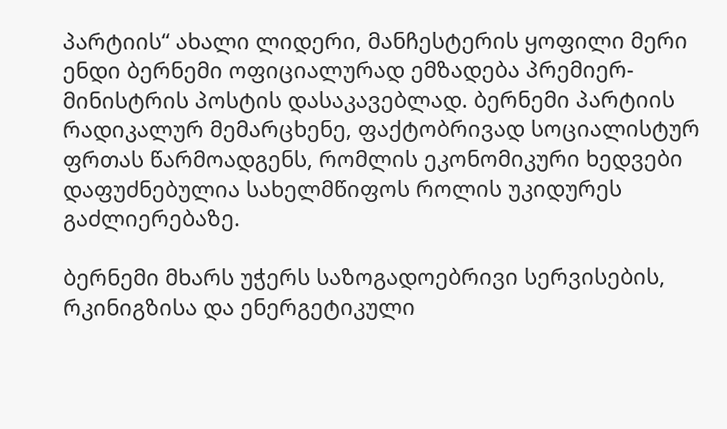პარტიის“ ახალი ლიდერი, მანჩესტერის ყოფილი მერი ენდი ბერნემი ოფიციალურად ემზადება პრემიერ-მინისტრის პოსტის დასაკავებლად. ბერნემი პარტიის რადიკალურ მემარცხენე, ფაქტობრივად სოციალისტურ ფრთას წარმოადგენს, რომლის ეკონომიკური ხედვები დაფუძნებულია სახელმწიფოს როლის უკიდურეს გაძლიერებაზე.

ბერნემი მხარს უჭერს საზოგადოებრივი სერვისების, რკინიგზისა და ენერგეტიკული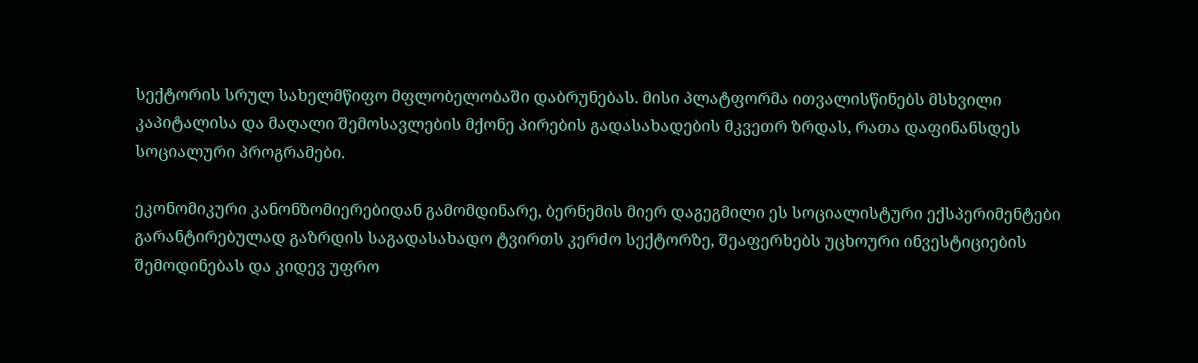სექტორის სრულ სახელმწიფო მფლობელობაში დაბრუნებას. მისი პლატფორმა ითვალისწინებს მსხვილი კაპიტალისა და მაღალი შემოსავლების მქონე პირების გადასახადების მკვეთრ ზრდას, რათა დაფინანსდეს სოციალური პროგრამები.

ეკონომიკური კანონზომიერებიდან გამომდინარე, ბერნემის მიერ დაგეგმილი ეს სოციალისტური ექსპერიმენტები გარანტირებულად გაზრდის საგადასახადო ტვირთს კერძო სექტორზე, შეაფერხებს უცხოური ინვესტიციების შემოდინებას და კიდევ უფრო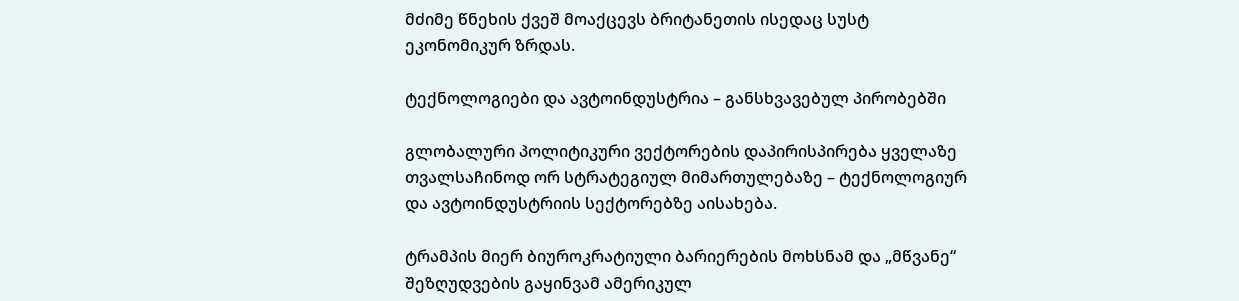მძიმე წნეხის ქვეშ მოაქცევს ბრიტანეთის ისედაც სუსტ ეკონომიკურ ზრდას.

ტექნოლოგიები და ავტოინდუსტრია – განსხვავებულ პირობებში

გლობალური პოლიტიკური ვექტორების დაპირისპირება ყველაზე თვალსაჩინოდ ორ სტრატეგიულ მიმართულებაზე – ტექნოლოგიურ და ავტოინდუსტრიის სექტორებზე აისახება.

ტრამპის მიერ ბიუროკრატიული ბარიერების მოხსნამ და „მწვანე“ შეზღუდვების გაყინვამ ამერიკულ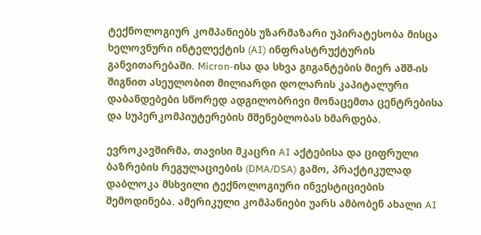ტექნოლოგიურ კომპანიებს უზარმაზარი უპირატესობა მისცა ხელოვნური ინტელექტის (AI) ინფრასტრუქტურის განვითარებაში. Micron-ისა და სხვა გიგანტების მიერ აშშ-ის შიგნით ასეულობით მილიარდი დოლარის კაპიტალური დაბანდებები სწორედ ადგილობრივი მონაცემთა ცენტრებისა და სუპერკომპიუტერების მშენებლობას ხმარდება.

ევროკავშირმა, თავისი მკაცრი AI აქტებისა და ციფრული ბაზრების რეგულაციების (DMA/DSA) გამო, პრაქტიკულად დაბლოკა მსხვილი ტექნოლოგიური ინვესტიციების შემოდინება. ამერიკული კომპანიები უარს ამბობენ ახალი AI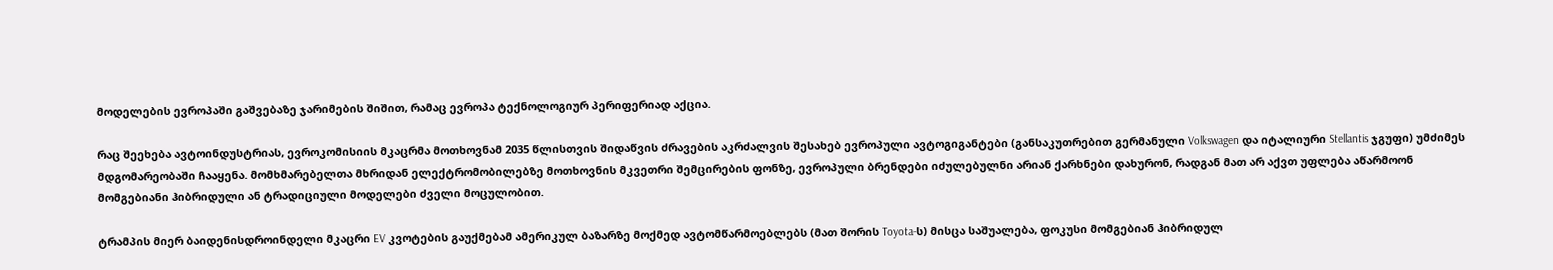მოდელების ევროპაში გაშვებაზე ჯარიმების შიშით, რამაც ევროპა ტექნოლოგიურ პერიფერიად აქცია.

რაც შეეხება ავტოინდუსტრიას, ევროკომისიის მკაცრმა მოთხოვნამ 2035 წლისთვის შიდაწვის ძრავების აკრძალვის შესახებ ევროპული ავტოგიგანტები (განსაკუთრებით გერმანული Volkswagen და იტალიური Stellantis ჯგუფი) უმძიმეს მდგომარეობაში ჩააყენა. მომხმარებელთა მხრიდან ელექტრომობილებზე მოთხოვნის მკვეთრი შემცირების ფონზე, ევროპული ბრენდები იძულებულნი არიან ქარხნები დახურონ, რადგან მათ არ აქვთ უფლება აწარმოონ მომგებიანი ჰიბრიდული ან ტრადიციული მოდელები ძველი მოცულობით.

ტრამპის მიერ ბაიდენისდროინდელი მკაცრი EV კვოტების გაუქმებამ ამერიკულ ბაზარზე მოქმედ ავტომწარმოებლებს (მათ შორის Toyota-ს) მისცა საშუალება, ფოკუსი მომგებიან ჰიბრიდულ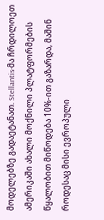მოდელებზე გადაეტანათ. Stellantis-მა ჩრდილოეთ ამერიკაში ახალი მოქნილი პლატფორმების წყალობით მიწოდება 10%-ით გაზარდა, მაშინ როდესაც მისი ევროპული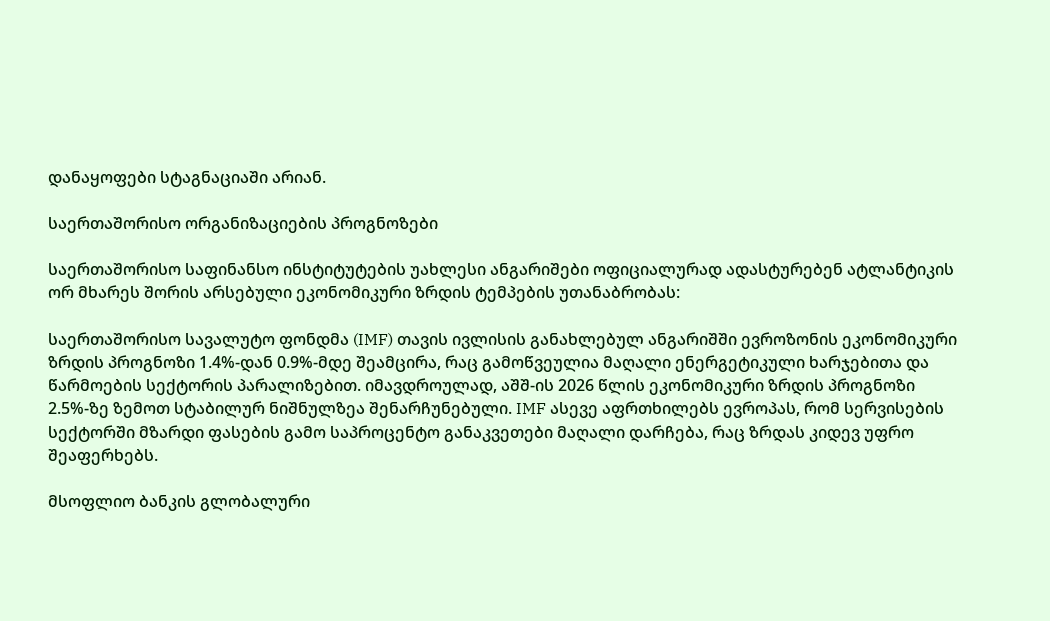დანაყოფები სტაგნაციაში არიან.

საერთაშორისო ორგანიზაციების პროგნოზები

საერთაშორისო საფინანსო ინსტიტუტების უახლესი ანგარიშები ოფიციალურად ადასტურებენ ატლანტიკის ორ მხარეს შორის არსებული ეკონომიკური ზრდის ტემპების უთანაბრობას:

საერთაშორისო სავალუტო ფონდმა (IMF) თავის ივლისის განახლებულ ანგარიშში ევროზონის ეკონომიკური ზრდის პროგნოზი 1.4%-დან 0.9%-მდე შეამცირა, რაც გამოწვეულია მაღალი ენერგეტიკული ხარჯებითა და წარმოების სექტორის პარალიზებით. იმავდროულად, აშშ-ის 2026 წლის ეკონომიკური ზრდის პროგნოზი 2.5%-ზე ზემოთ სტაბილურ ნიშნულზეა შენარჩუნებული. IMF ასევე აფრთხილებს ევროპას, რომ სერვისების სექტორში მზარდი ფასების გამო საპროცენტო განაკვეთები მაღალი დარჩება, რაც ზრდას კიდევ უფრო შეაფერხებს.

მსოფლიო ბანკის გლობალური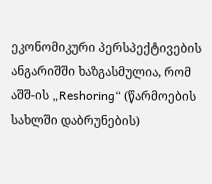ეკონომიკური პერსპექტივების ანგარიშში ხაზგასმულია, რომ აშშ-ის „Reshoring“ (წარმოების სახლში დაბრუნების)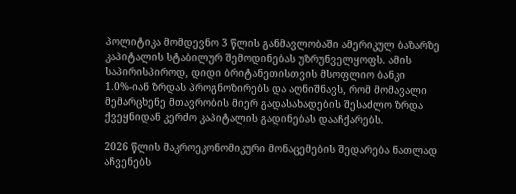პოლიტიკა მომდევნო 3 წლის განმავლობაში ამერიკულ ბაზარზე კაპიტალის სტაბილურ შემოდინებას უზრუნველყოფს. ამის საპირისპიროდ, დიდი ბრიტანეთისთვის მსოფლიო ბანკი 1.0%-იან ზრდას პროგნოზირებს და აღნიშნავს, რომ მომავალი მემარცხენე მთავრობის მიერ გადასახადების შესაძლო ზრდა ქვეყნიდან კერძო კაპიტალის გადინებას დააჩქარებს.

2026 წლის მაკროეკონომიკური მონაცემების შედარება ნათლად აჩვენებს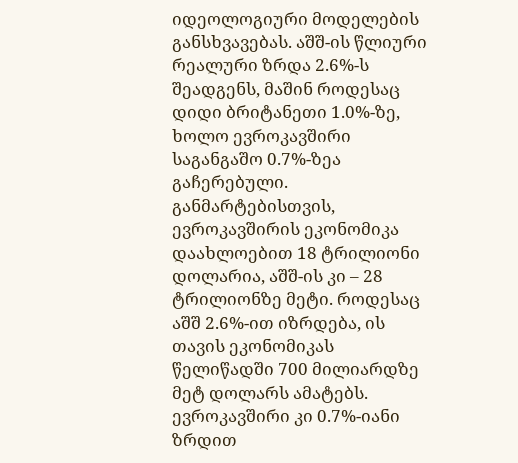იდეოლოგიური მოდელების განსხვავებას. აშშ-ის წლიური რეალური ზრდა 2.6%-ს შეადგენს, მაშინ როდესაც დიდი ბრიტანეთი 1.0%-ზე, ხოლო ევროკავშირი საგანგაშო 0.7%-ზეა გაჩერებული. განმარტებისთვის, ევროკავშირის ეკონომიკა დაახლოებით 18 ტრილიონი დოლარია, აშშ-ის კი – 28 ტრილიონზე მეტი. როდესაც აშშ 2.6%-ით იზრდება, ის თავის ეკონომიკას წელიწადში 700 მილიარდზე მეტ დოლარს ამატებს. ევროკავშირი კი 0.7%-იანი ზრდით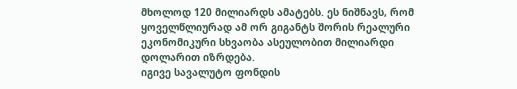მხოლოდ 120 მილიარდს ამატებს. ეს ნიშნავს, რომ ყოველწლიურად ამ ორ გიგანტს შორის რეალური ეკონომიკური სხვაობა ასეულობით მილიარდი დოლარით იზრდება.
იგივე სავალუტო ფონდის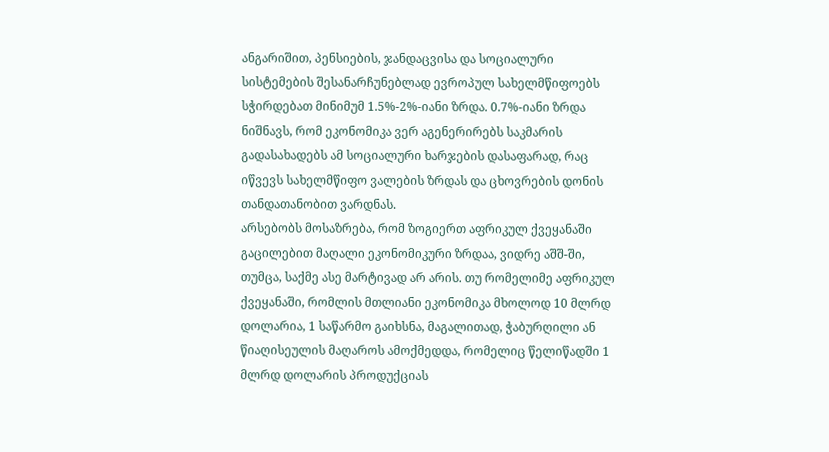ანგარიშით, პენსიების, ჯანდაცვისა და სოციალური სისტემების შესანარჩუნებლად ევროპულ სახელმწიფოებს სჭირდებათ მინიმუმ 1.5%-2%-იანი ზრდა. 0.7%-იანი ზრდა ნიშნავს, რომ ეკონომიკა ვერ აგენერირებს საკმარის გადასახადებს ამ სოციალური ხარჯების დასაფარად, რაც იწვევს სახელმწიფო ვალების ზრდას და ცხოვრების დონის თანდათანობით ვარდნას.
არსებობს მოსაზრება, რომ ზოგიერთ აფრიკულ ქვეყანაში გაცილებით მაღალი ეკონომიკური ზრდაა, ვიდრე აშშ-ში, თუმცა, საქმე ასე მარტივად არ არის. თუ რომელიმე აფრიკულ ქვეყანაში, რომლის მთლიანი ეკონომიკა მხოლოდ 10 მლრდ დოლარია, 1 საწარმო გაიხსნა, მაგალითად, ჭაბურღილი ან წიაღისეულის მაღაროს ამოქმედდა, რომელიც წელიწადში 1 მლრდ დოლარის პროდუქციას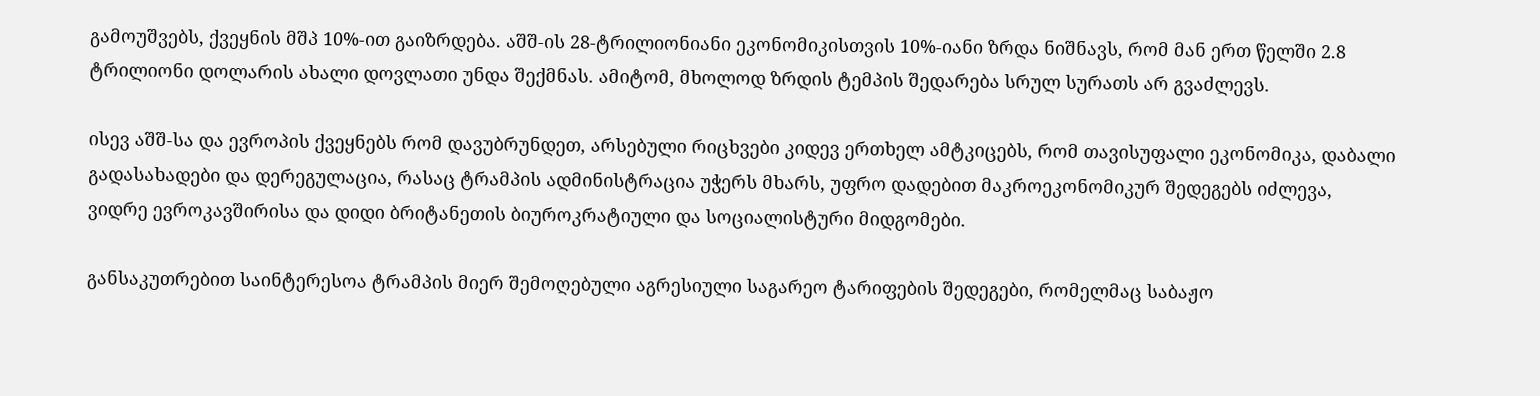გამოუშვებს, ქვეყნის მშპ 10%-ით გაიზრდება. აშშ-ის 28-ტრილიონიანი ეკონომიკისთვის 10%-იანი ზრდა ნიშნავს, რომ მან ერთ წელში 2.8 ტრილიონი დოლარის ახალი დოვლათი უნდა შექმნას. ამიტომ, მხოლოდ ზრდის ტემპის შედარება სრულ სურათს არ გვაძლევს.

ისევ აშშ-სა და ევროპის ქვეყნებს რომ დავუბრუნდეთ, არსებული რიცხვები კიდევ ერთხელ ამტკიცებს, რომ თავისუფალი ეკონომიკა, დაბალი გადასახადები და დერეგულაცია, რასაც ტრამპის ადმინისტრაცია უჭერს მხარს, უფრო დადებით მაკროეკონომიკურ შედეგებს იძლევა, ვიდრე ევროკავშირისა და დიდი ბრიტანეთის ბიუროკრატიული და სოციალისტური მიდგომები.

განსაკუთრებით საინტერესოა ტრამპის მიერ შემოღებული აგრესიული საგარეო ტარიფების შედეგები, რომელმაც საბაჟო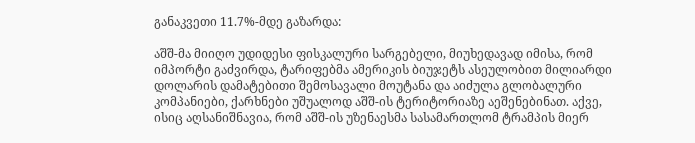განაკვეთი 11.7%-მდე გაზარდა:

აშშ-მა მიიღო უდიდესი ფისკალური სარგებელი, მიუხედავად იმისა, რომ იმპორტი გაძვირდა, ტარიფებმა ამერიკის ბიუჯეტს ასეულობით მილიარდი დოლარის დამატებითი შემოსავალი მოუტანა და აიძულა გლობალური კომპანიები, ქარხნები უშუალოდ აშშ-ის ტერიტორიაზე აეშენებინათ. აქვე, ისიც აღსანიშნავია, რომ აშშ-ის უზენაესმა სასამართლომ ტრამპის მიერ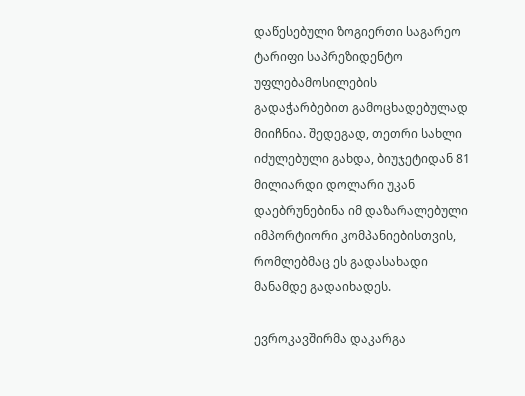დაწესებული ზოგიერთი საგარეო ტარიფი საპრეზიდენტო უფლებამოსილების გადაჭარბებით გამოცხადებულად მიიჩნია. შედეგად, თეთრი სახლი იძულებული გახდა, ბიუჯეტიდან 81 მილიარდი დოლარი უკან დაებრუნებინა იმ დაზარალებული იმპორტიორი კომპანიებისთვის, რომლებმაც ეს გადასახადი მანამდე გადაიხადეს.

ევროკავშირმა დაკარგა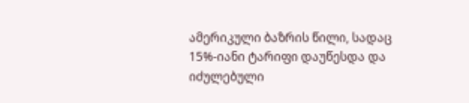ამერიკული ბაზრის წილი, სადაც 15%-იანი ტარიფი დაუწესდა და იძულებული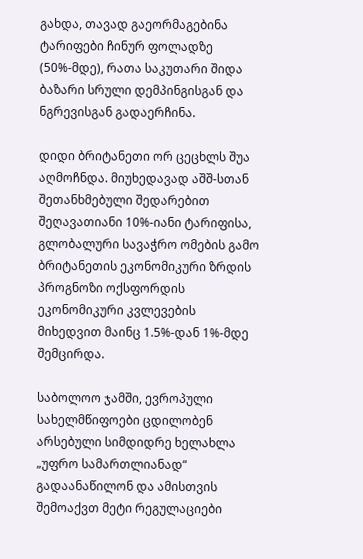გახდა, თავად გაეორმაგებინა ტარიფები ჩინურ ფოლადზე (50%-მდე), რათა საკუთარი შიდა ბაზარი სრული დემპინგისგან და ნგრევისგან გადაერჩინა.

დიდი ბრიტანეთი ორ ცეცხლს შუა აღმოჩნდა. მიუხედავად აშშ-სთან შეთანხმებული შედარებით შეღავათიანი 10%-იანი ტარიფისა, გლობალური სავაჭრო ომების გამო ბრიტანეთის ეკონომიკური ზრდის პროგნოზი ოქსფორდის ეკონომიკური კვლევების მიხედვით მაინც 1.5%-დან 1%-მდე შემცირდა.

საბოლოო ჯამში, ევროპული სახელმწიფოები ცდილობენ არსებული სიმდიდრე ხელახლა „უფრო სამართლიანად“ გადაანაწილონ და ამისთვის შემოაქვთ მეტი რეგულაციები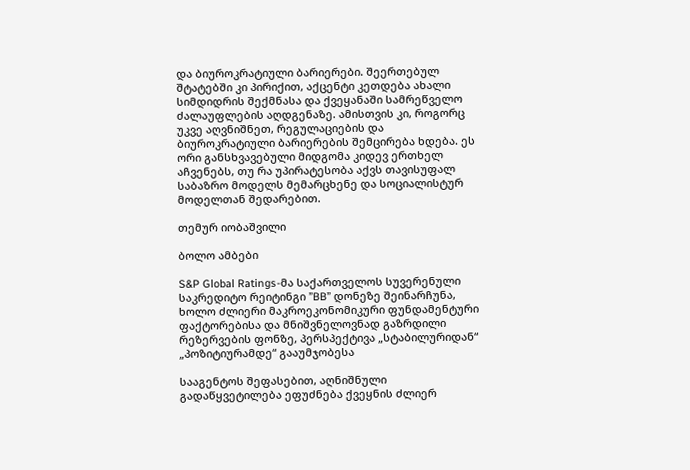და ბიუროკრატიული ბარიერები. შეერთებულ შტატებში კი პირიქით, აქცენტი კეთდება ახალი სიმდიდრის შექმნასა და ქვეყანაში სამრეწველო ძალაუფლების აღდგენაზე. ამისთვის კი, როგორც უკვე აღვნიშნეთ, რეგულაციების და ბიუროკრატიული ბარიერების შემცირება ხდება. ეს ორი განსხვავებული მიდგომა კიდევ ერთხელ აჩვენებს, თუ რა უპირატესობა აქვს თავისუფალ საბაზრო მოდელს მემარცხენე და სოციალისტურ მოდელთან შედარებით.

თემურ იობაშვილი

ბოლო ამბები

S&P Global Ratings-მა საქართველოს სუვერენული საკრედიტო რეიტინგი ”BB” დონეზე შეინარჩუნა, ხოლო ძლიერი მაკროეკონომიკური ფუნდამენტური ფაქტორებისა და მნიშვნელოვნად გაზრდილი რეზერვების ფონზე, პერსპექტივა „სტაბილურიდან“ „პოზიტიურამდე“ გააუმჯობესა

სააგენტოს შეფასებით, აღნიშნული გადაწყვეტილება ეფუძნება ქვეყნის ძლიერ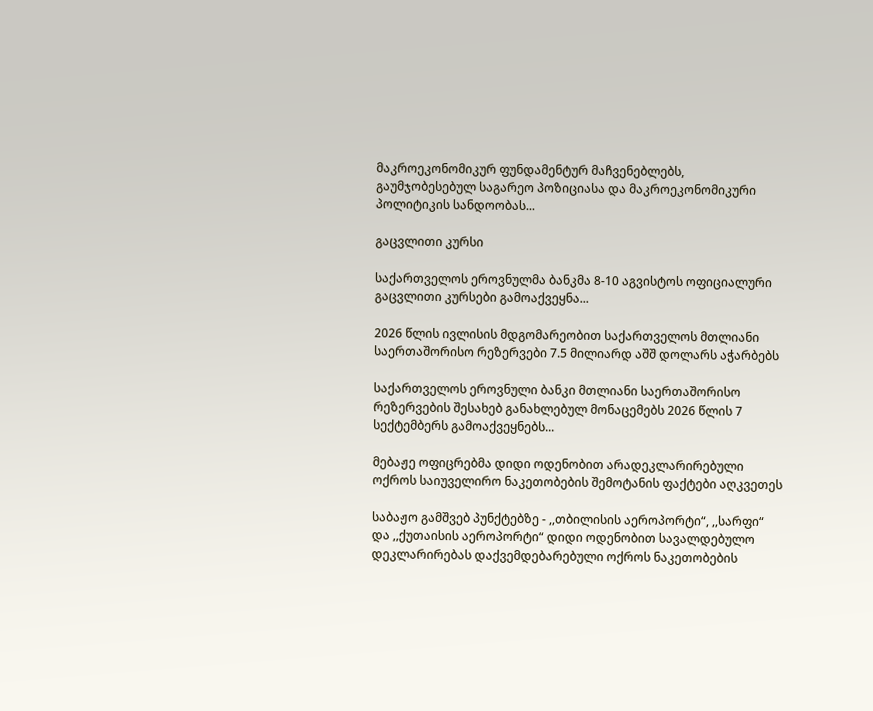მაკროეკონომიკურ ფუნდამენტურ მაჩვენებლებს, გაუმჯობესებულ საგარეო პოზიციასა და მაკროეკონომიკური პოლიტიკის სანდოობას...

გაცვლითი კურსი

საქართველოს ეროვნულმა ბანკმა 8-10 აგვისტოს ოფიციალური გაცვლითი კურსები გამოაქვეყნა...

2026 წლის ივლისის მდგომარეობით საქართველოს მთლიანი საერთაშორისო რეზერვები 7.5 მილიარდ აშშ დოლარს აჭარბებს

საქართველოს ეროვნული ბანკი მთლიანი საერთაშორისო რეზერვების შესახებ განახლებულ მონაცემებს 2026 წლის 7 სექტემბერს გამოაქვეყნებს...

მებაჟე ოფიცრებმა დიდი ოდენობით არადეკლარირებული ოქროს საიუველირო ნაკეთობების შემოტანის ფაქტები აღკვეთეს

საბაჟო გამშვებ პუნქტებზე - ,,თბილისის აეროპორტი“, ,,სარფი“ და ,,ქუთაისის აეროპორტი“ დიდი ოდენობით სავალდებულო დეკლარირებას დაქვემდებარებული ოქროს ნაკეთობების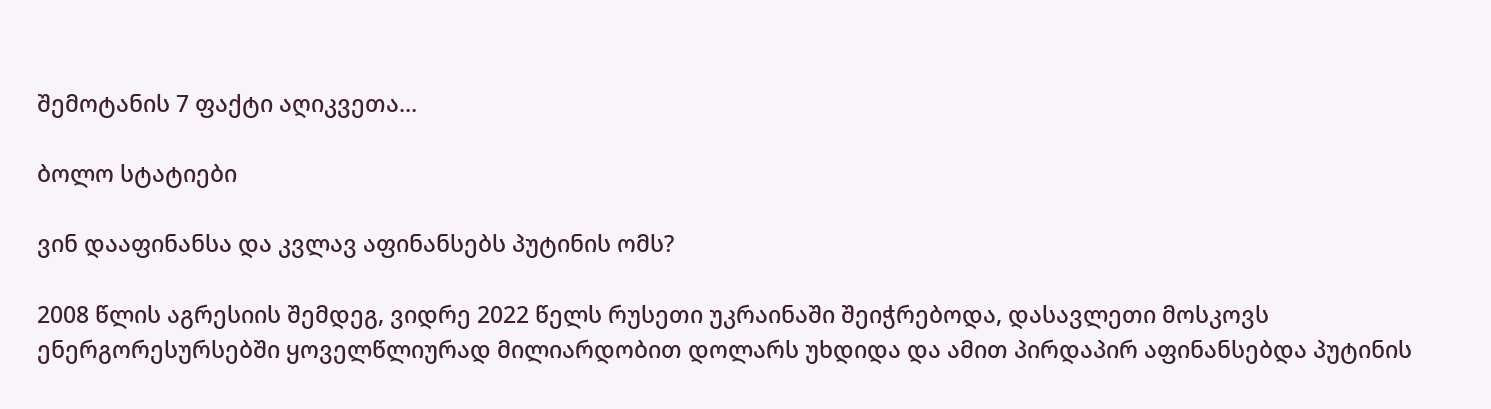შემოტანის 7 ფაქტი აღიკვეთა...

ბოლო სტატიები

ვინ დააფინანსა და კვლავ აფინანსებს პუტინის ომს?

2008 წლის აგრესიის შემდეგ, ვიდრე 2022 წელს რუსეთი უკრაინაში შეიჭრებოდა, დასავლეთი მოსკოვს ენერგორესურსებში ყოველწლიურად მილიარდობით დოლარს უხდიდა და ამით პირდაპირ აფინანსებდა პუტინის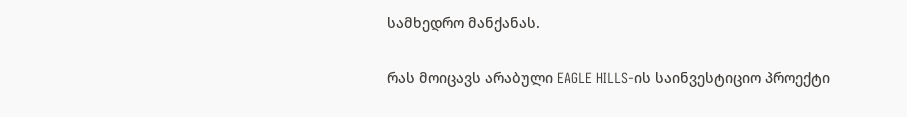სამხედრო მანქანას.

რას მოიცავს არაბული EAGLE HILLS-ის საინვესტიციო პროექტი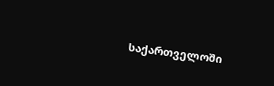საქართველოში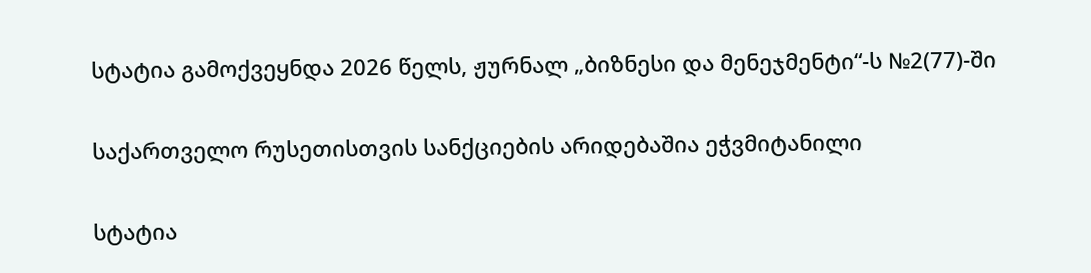სტატია გამოქვეყნდა 2026 წელს, ჟურნალ „ბიზნესი და მენეჯმენტი“-ს №2(77)-ში

საქართველო რუსეთისთვის სანქციების არიდებაშია ეჭვმიტანილი

სტატია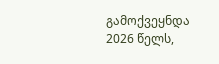გამოქვეყნდა 2026 წელს,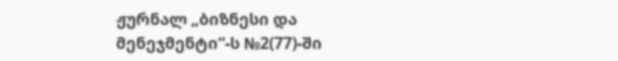ჟურნალ „ბიზნესი და მენეჯმენტი“-ს №2(77)-ში